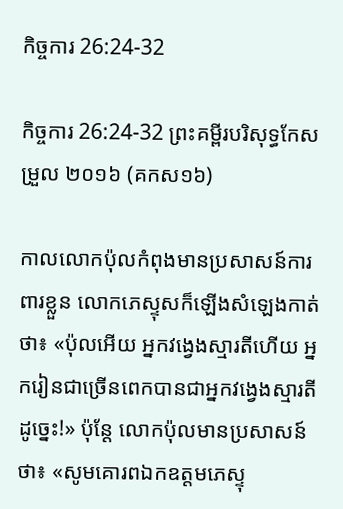កិច្ចការ 26:24-32

កិច្ចការ 26:24-32 ព្រះគម្ពីរបរិសុទ្ធកែសម្រួល ២០១៦ (គកស១៦)

កាលលោកប៉ុលកំពុងមានប្រសាសន៍ការពារខ្លួន លោកភេ‌ស្ទុសក៏ឡើងសំឡេងកាត់ថា៖ «ប៉ុលអើយ អ្នកវង្វេងស្មារតីហើយ អ្នករៀនជាច្រើនពេកបានជាអ្នកវង្វេងស្មារតីដូច្នេះ!» ប៉ុន្ដែ លោកប៉ុលមានប្រសាសន៍ថា៖ «សូមគោរពឯកឧត្តមភេ‌ស្ទុ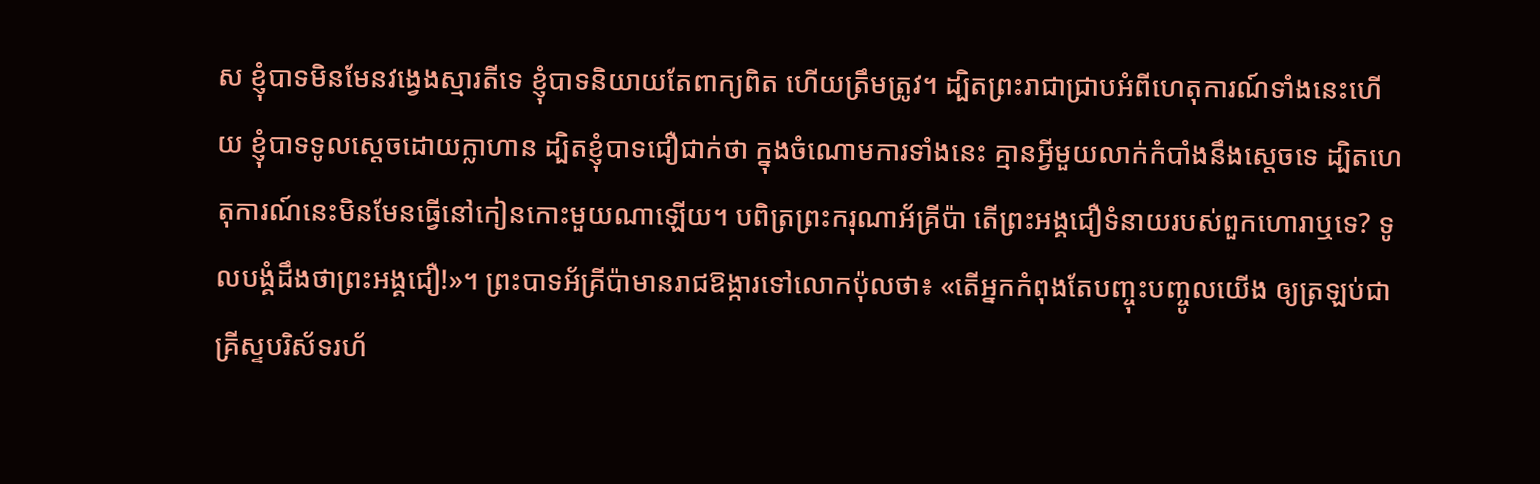ស ខ្ញុំបាទមិនមែនវង្វេងស្មារតីទេ ខ្ញុំបាទនិយាយតែពាក្យពិត ហើយត្រឹមត្រូវ។ ដ្បិតព្រះ‌រាជាជ្រាបអំពីហេតុ‌ការណ៍ទាំងនេះហើយ ខ្ញុំបាទទូលស្ដេចដោយក្លា‌ហាន ដ្បិតខ្ញុំបាទជឿជាក់ថា ក្នុងចំណោមការទាំងនេះ គ្មានអ្វីមួយលាក់កំបាំងនឹងស្ដេចទេ ដ្បិតហេតុ‌ការណ៍នេះមិនមែនធ្វើនៅកៀនកោះមួយណាឡើយ។ បពិត្រព្រះ‌ករុណាអ័គ្រី‌ប៉ា តើព្រះ‌អង្គជឿទំនាយរបស់ពួកហោរាឬទេ? ទូលបង្គំដឹងថាព្រះ‌អង្គជឿ!»។ ព្រះបាទអ័គ្រី‌ប៉ាមានរាជ‌ឱង្ការទៅលោកប៉ុលថា៖ «តើអ្នកកំពុងតែបញ្ចុះបញ្ចូលយើង ឲ្យត្រឡប់ជាគ្រីស្ទបរិស័ទរហ័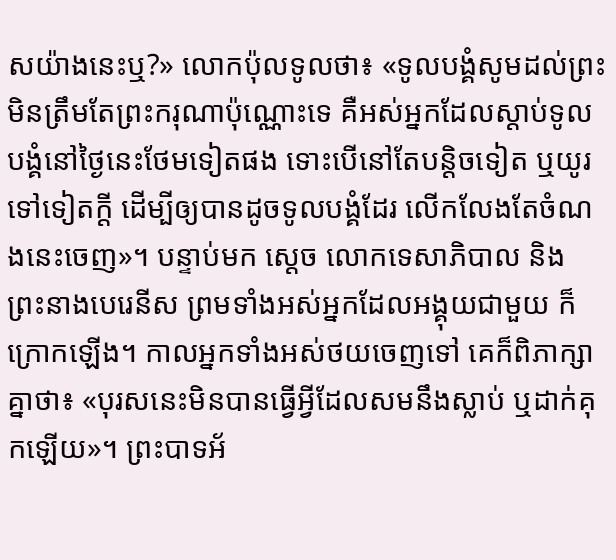សយ៉ាងនេះឬ?» លោកប៉ុលទូលថា៖ «ទូលបង្គំសូមដល់ព្រះ មិនត្រឹមតែព្រះ‌ករុណាប៉ុណ្ណោះទេ គឺអស់អ្នកដែលស្តាប់ទូលបង្គំនៅថ្ងៃនេះថែមទៀតផង ទោះបើនៅតែបន្តិចទៀត ឬយូរទៅទៀតក្តី ដើម្បីឲ្យបានដូចទូលបង្គំដែរ លើកលែងតែចំណងនេះចេញ»។ បន្ទាប់មក ស្ដេច លោកទេសា‌ភិបាល និងព្រះ‌នាងបេរេ‌នីស ព្រមទាំងអស់អ្នកដែលអង្គុយជា‌មួយ ក៏ក្រោកឡើង។ កាលអ្នកទាំងអស់ថយចេញទៅ គេក៏ពិភាក្សាគ្នាថា៖ «បុរសនេះមិនបានធ្វើអ្វីដែលសមនឹងស្លាប់ ឬដាក់គុកឡើយ»។ ព្រះបាទអ័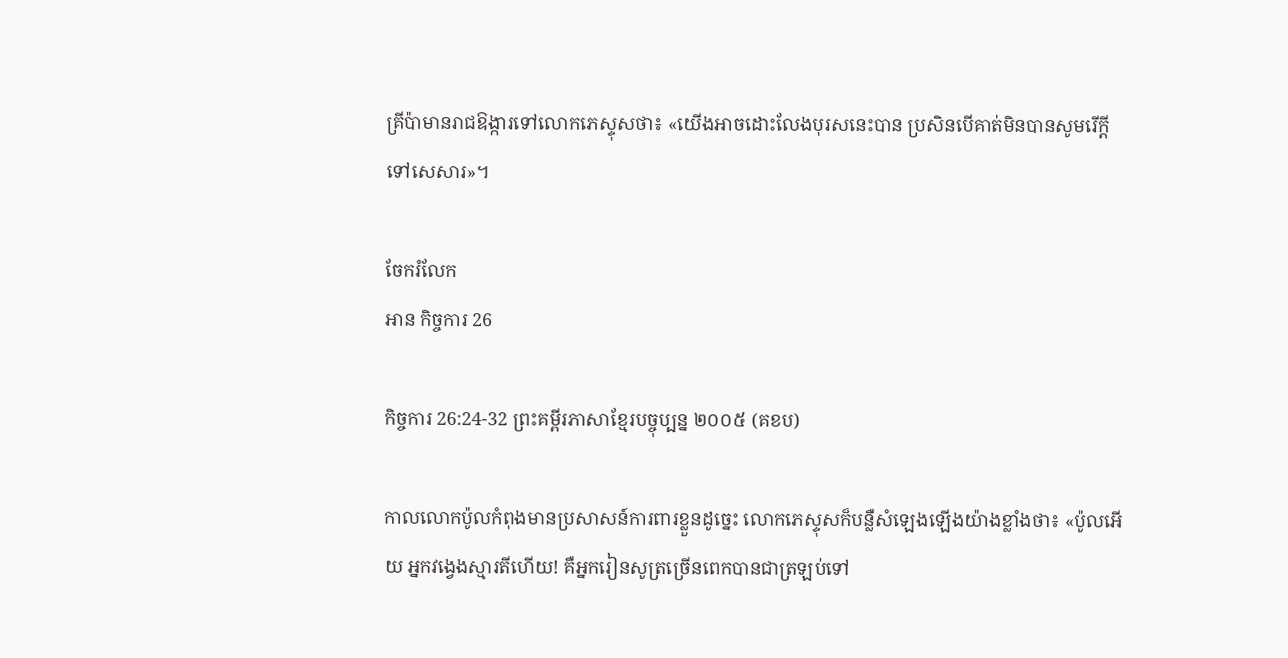គ្រី‌ប៉ាមានរាជ‌ឱង្ការទៅលោកភេ‌ស្ទុសថា៖ «យើងអាចដោះលែងបុរសនេះបាន ប្រសិន‌បើគាត់មិនបានសូមរើក្តីទៅសេ‌សារ»។

ចែករំលែក
អាន កិច្ចការ 26

កិច្ចការ 26:24-32 ព្រះគម្ពីរភាសាខ្មែរបច្ចុប្បន្ន ២០០៥ (គខប)

កាលលោកប៉ូលកំពុងមានប្រសាសន៍ការពារខ្លួនដូច្នេះ លោកភេស្ទុសក៏បន្លឺសំឡេងឡើងយ៉ាងខ្លាំងថា៖ «ប៉ូលអើយ អ្នកវង្វេងស្មារតីហើយ! គឺអ្នករៀនសូត្រច្រើនពេកបានជាត្រឡប់ទៅ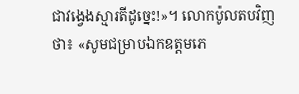ជាវង្វេងស្មារតីដូច្នេះ!»។ លោកប៉ូលតបវិញថា៖ «សូមជម្រាបឯក‌ឧត្ដមភេ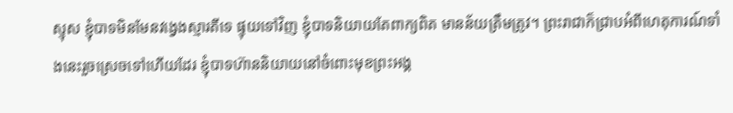ស្ទុស ខ្ញុំបាទមិនមែនវង្វេងស្មារតីទេ ផ្ទុយទៅវិញ ខ្ញុំបាទនិយាយតែពាក្យពិត មានន័យត្រឹមត្រូវ។ ព្រះ‌រាជាក៏ជ្រាបអំពីហេតុ‌ការណ៍ទាំងនេះរួចស្រេចទៅហើយដែរ ខ្ញុំបាទហ៊ាននិយាយនៅចំពោះមុខព្រះអង្គ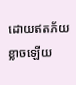ដោយឥតភ័យខ្លាចឡើយ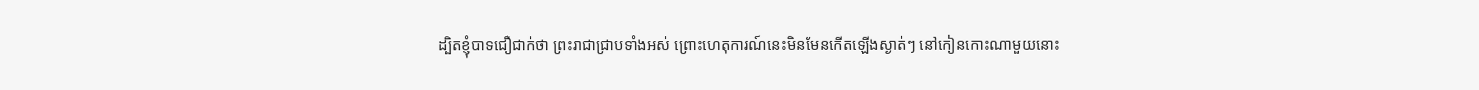ដ្បិតខ្ញុំបាទជឿជាក់ថា ព្រះ‌រាជាជ្រាបទាំងអស់ ព្រោះហេតុ‌ការណ៍នេះមិនមែនកើតឡើងស្ងាត់ៗ នៅកៀនកោះណាមួយនោះ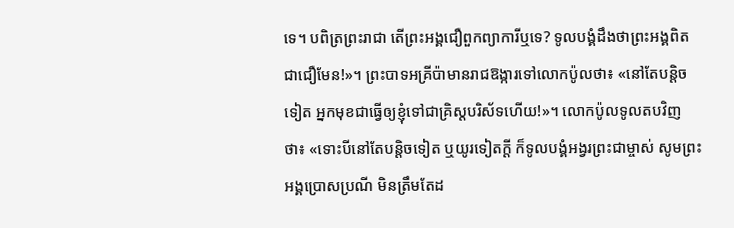ទេ។ បពិត្រព្រះ‌រាជា តើព្រះអង្គជឿពួកព្យាការីឬទេ? ទូលបង្គំដឹងថាព្រះអង្គពិតជាជឿមែន!»។ ព្រះ‌បាទអគ្រី‌ប៉ាមានរាជ‌ឱង្ការទៅលោកប៉ូលថា៖ «នៅតែបន្តិចទៀត អ្នកមុខជាធ្វើឲ្យខ្ញុំទៅជាគ្រិស្ត‌បរិស័ទហើយ!»។ លោកប៉ូលទូលតបវិញថា៖ «ទោះបីនៅតែបន្ដិចទៀត ឬយូរទៀតក្ដី ក៏ទូលបង្គំអង្វរព្រះ‌ជាម្ចាស់ សូមព្រះអង្គប្រោស‌ប្រណី មិនត្រឹមតែដ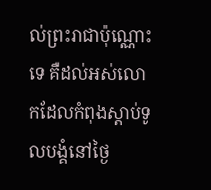ល់ព្រះ‌រាជាប៉ុណ្ណោះទេ គឺដល់អស់លោកដែលកំពុងស្ដាប់ទូលបង្គំនៅថ្ងៃ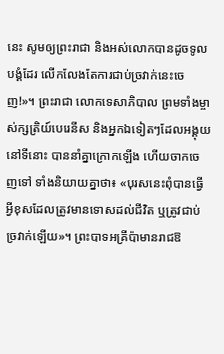នេះ សូមឲ្យព្រះ‌រាជា និងអស់លោកបានដូចទូលបង្គំដែរ លើក‌លែងតែការជាប់ច្រវាក់នេះចេញ!»។ ព្រះ‌រាជា លោកទេសា‌ភិបាល ព្រមទាំងម្ចាស់‌ក្សត្រិយ៍បេរេ‌នីស និងអ្នកឯទៀតៗដែលអង្គុយនៅទីនោះ បាននាំគ្នាក្រោកឡើង ហើយចាកចេញទៅ ទាំងនិយាយគ្នាថា៖ «បុរសនេះពុំបានធ្វើអ្វីខុសដែលត្រូវមានទោសដល់ជីវិត ឬត្រូវជាប់ច្រវាក់ឡើយ»។ ព្រះ‌បាទអគ្រី‌ប៉ាមានរាជ‌ឱ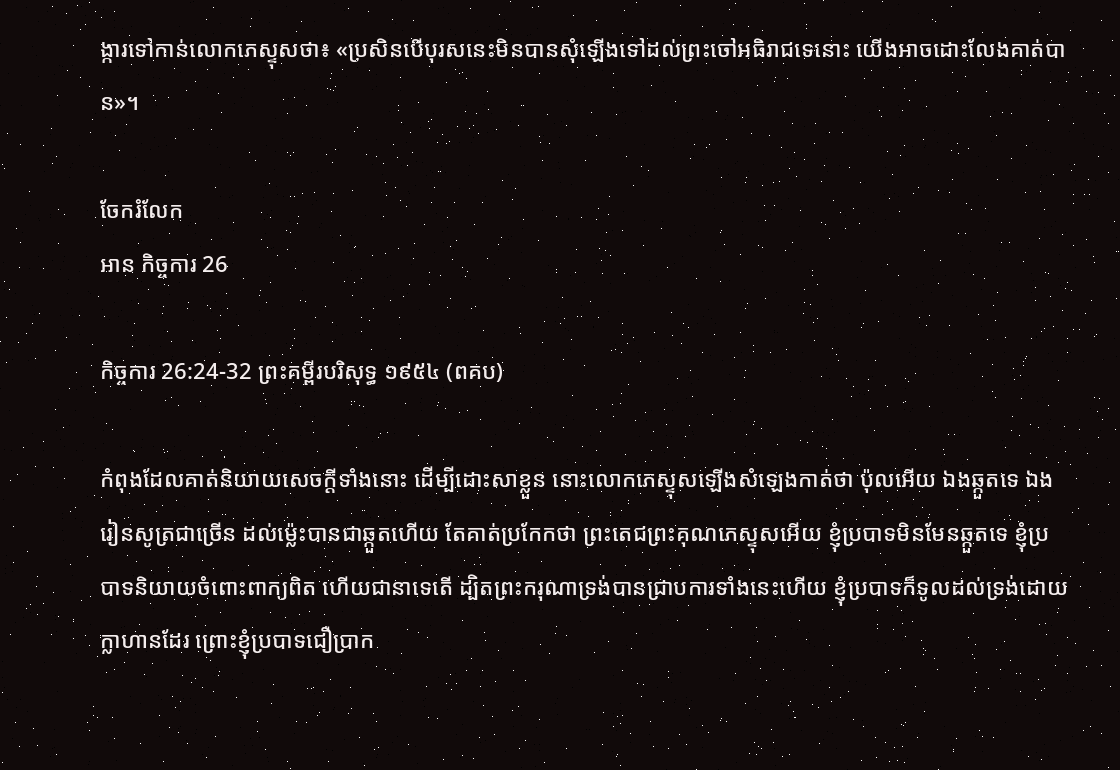ង្ការទៅកាន់លោកភេស្ទុសថា៖ «ប្រសិនបើបុរសនេះមិនបានសុំឡើងទៅដល់ព្រះចៅអធិ‌រាជទេនោះ យើងអាចដោះលែងគាត់បាន»។

ចែករំលែក
អាន កិច្ចការ 26

កិច្ចការ 26:24-32 ព្រះគម្ពីរបរិសុទ្ធ ១៩៥៤ (ពគប)

កំពុងដែលគាត់និយាយសេចក្ដីទាំងនោះ ដើម្បីដោះ‌សាខ្លួន នោះលោកភេស្ទុសឡើងសំឡេងកាត់ថា ប៉ុលអើយ ឯងឆ្កួតទេ ឯងរៀន‌សូត្រជាច្រើន ដល់ម៉្លេះបានជាឆ្កួតហើយ តែគាត់ប្រកែកថា ព្រះ‌តេជ‌ព្រះ‌គុណភេស្ទុសអើយ ខ្ញុំប្របាទមិនមែនឆ្កួតទេ ខ្ញុំប្របាទនិយាយចំពោះពាក្យពិត ហើយជានាទេតើ ដ្បិតព្រះ‌ករុណាទ្រង់បានជ្រាបការទាំងនេះហើយ ខ្ញុំប្របាទក៏ទូលដល់ទ្រង់ដោយក្លាហានដែរ ព្រោះខ្ញុំប្របាទជឿប្រាក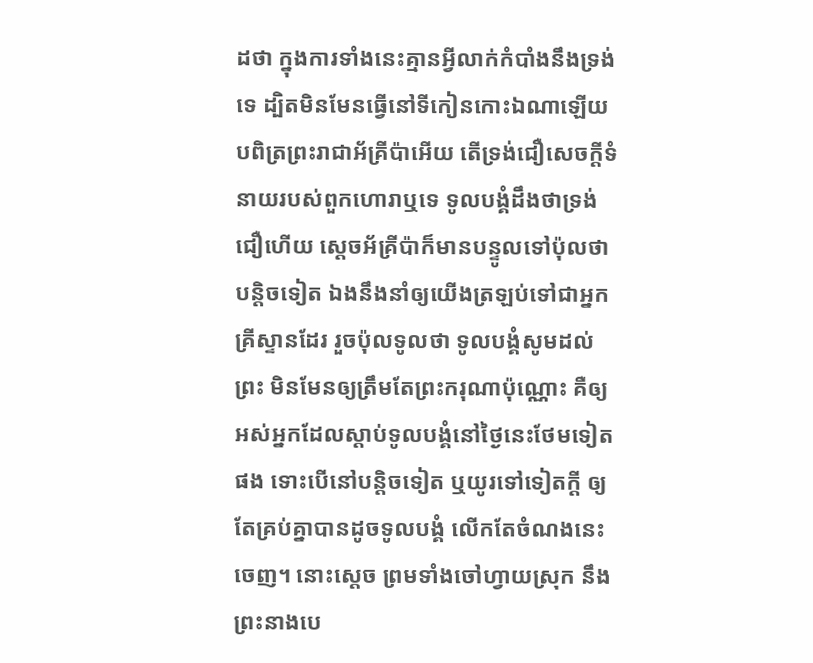ដថា ក្នុងការទាំងនេះគ្មានអ្វីលាក់កំបាំងនឹងទ្រង់ទេ ដ្បិតមិនមែនធ្វើនៅទីកៀនកោះឯណាឡើយ បពិត្រព្រះ‌រាជាអ័គ្រីប៉ាអើយ តើទ្រង់ជឿសេចក្ដីទំនាយរបស់ពួកហោរាឬទេ ទូលបង្គំដឹងថាទ្រង់ជឿហើយ ស្តេចអ័គ្រីប៉ាក៏មានបន្ទូលទៅប៉ុលថា បន្តិចទៀត ឯងនឹងនាំឲ្យយើងត្រឡប់ទៅជាអ្នកគ្រីស្ទានដែរ រួចប៉ុលទូលថា ទូលបង្គំសូមដល់ព្រះ មិនមែនឲ្យត្រឹមតែព្រះ‌ករុណាប៉ុណ្ណោះ គឺឲ្យអស់អ្នកដែលស្តាប់ទូលបង្គំនៅថ្ងៃនេះថែមទៀតផង ទោះបើនៅបន្តិចទៀត ឬយូរទៅទៀតក្តី ឲ្យតែគ្រប់គ្នាបានដូចទូលបង្គំ លើកតែចំណងនេះចេញ។ នោះស្តេច ព្រមទាំងចៅហ្វាយស្រុក នឹងព្រះ‌នាងបេ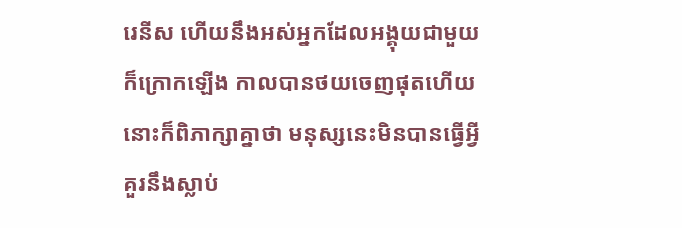រេនីស ហើយនឹងអស់អ្នកដែលអង្គុយជាមួយ ក៏ក្រោកឡើង កាលបានថយចេញផុតហើយ នោះក៏ពិភាក្សាគ្នាថា មនុស្សនេះមិនបានធ្វើអ្វីគួរនឹងស្លាប់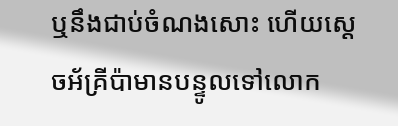ឬនឹងជាប់ចំណងសោះ ហើយស្តេចអ័គ្រីប៉ាមានបន្ទូលទៅលោក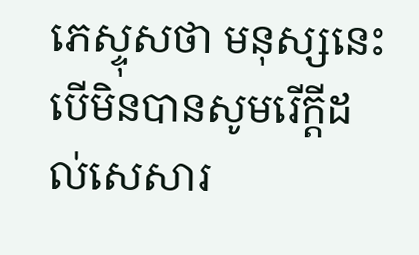ភេស្ទុសថា មនុស្សនេះ បើមិនបានសូមរើក្តីដល់សេ‌សារ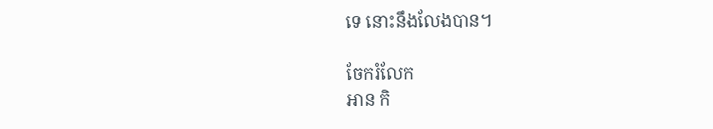ទេ នោះនឹងលែងបាន។

ចែករំលែក
អាន កិ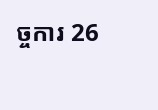ច្ចការ 26